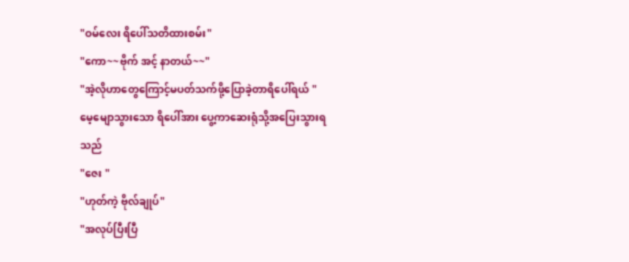"ဝမ်လေး ရိပေါ်သတိထားစမ်း"
"ကော~~ဗိုက် အင့် နာတယ်~~"
"အဲ့လိုဟာတွေကြောင့်မပတ်သက်ဖို့ပြောခဲ့တာရိပေါ်ရယ် "
မေ့မျောသွားသော ရိပေါ်အား ပွေ့ကာဆေးရုံသို့အပြေးသွားရသည်
"ဇေး "
"ဟုတ်ကဲ့ ဗိုလ်ချုပ်"
"အလုပ်ပြီးပြီ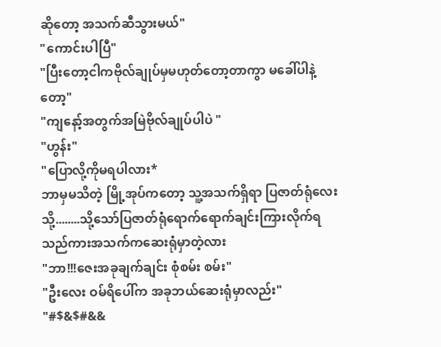ဆိုတော့ အသက်ဆီသွားမယ်"
"ကောင်းပါပြီ"
"ပြီးတော့ငါကဗိုလ်ချုပ်မှမဟုတ်တော့တာကွာ မခေါ်ပါနဲ့တော့"
"ကျနော့်အတွက်အမြဲဗိုလ်ချုပ်ပါပဲ "
"ဟွန်း"
"ပြောလို့ကိုမရပါလား*
ဘာမှမသိတဲ့ မြို့အုပ်ကတော့ သူ့အသက်ရှိရာ ပြဇာတ်ရုံလေးသို့........သို့သော်ပြဇာတ်ရုံရောက်ရောက်ချင်းကြားလိုက်ရသည်ကားအသက်ကဆေးရုံမှာတဲ့လား
"ဘာ!!!ဇေးအခုချက်ချင်း စုံစမ်း စမ်း"
"ဦးလေး ဝမ်ရိပေါ်က အခုဘယ်ဆေးရုံမှာလည်း"
"#$&$#&&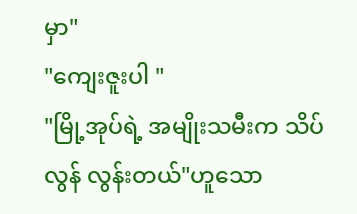မှာ"
"ကျေးဇူးပါ "
"မြို့အုပ်ရဲ့ အမျိုးသမီးက သိပ်လွန် လွန်းတယ်"ဟူသော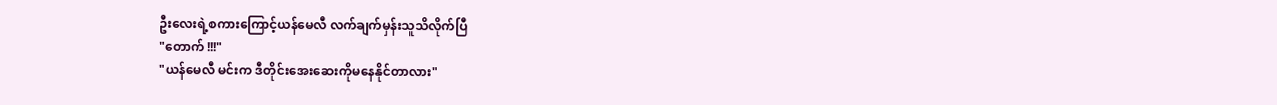ဦးလေးရဲ့စကားကြောင့်ယန်မေလီ လက်ချက်မှန်းသူသိလိုက်ပြီ
"တောက် !!!"
"ယန်မေလီ မင်းက ဒီတိုင်းအေးဆေးကိုမနေနိုင်တာလား"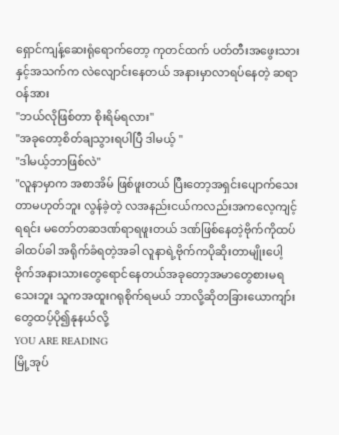ရှောင်ကျန့်ဆေးရုံရောက်တော့ ကုတင်ထက် ပတ်တီးအဖွေးသားနှင့်အသက်က လဲလျောင်းနေတယ် အနားမှာလာရပ်နေတဲ့ ဆရာဝန်အား
"ဘယ်လိုဖြစ်တာ စိုးရိမ်ရလား"
"အခုတော့စိတ်ချသွားရပါပြီ ဒါမယ့် "
"ဒါမယ့်ဘာဖြစ်လဲ"
"လူနာမှာက အစာအိမ် ဖြစ်ဖူးတယ် ပြီးတော့အရှင်းပျောက်သေးတာမဟုတ်ဘူး လွန်ခဲ့တဲ့ လအနည်းငယ်ကလည်းအကလေ့ကျင့်ရရင်း မတော်တဆဒဏ်ရာရဖူးတယ် ဒဏ်ဖြစ်နေတဲ့ဗိုက်ကိုထပ်ခါထပ်ခါ အရိုက်ခံရတဲ့အခါ လူနာရဲ့ဗိုက်ကပိုဆိုးတာမျိုးပေါ့ ဗိုက်အနားသားတွေရောင်နေတယ်အခုတော့အမာတွေစားမရသေးဘူး သူကအထူးဂရုစိုက်ရမယ် ဘာလို့ဆိုတခြားယောကျာ်းတွေထပ့်ပို၍နုနယ်လို့
YOU ARE READING
မြို့အုပ်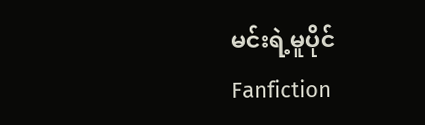မင်းရဲ့မူပိုင်
Fanfiction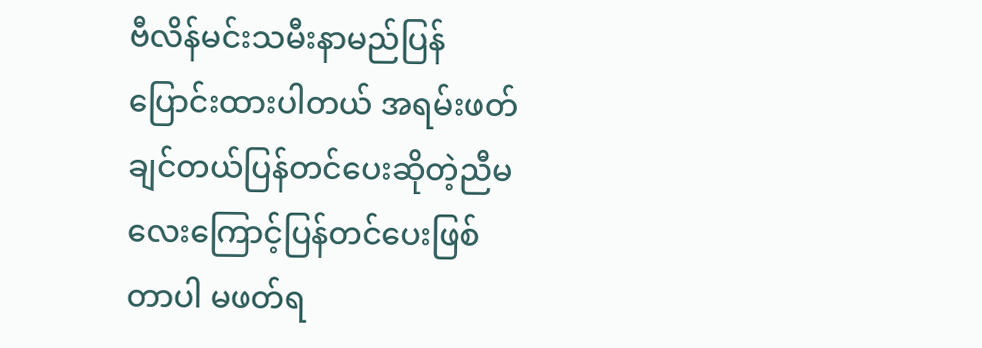ဗီလိန်မင်းသမီးနာမည်ပြန်ပြောင်းထားပါတယ် အရမ်းဖတ်ချင်တယ်ပြန်တင်ပေးဆိုတဲ့ညီမလေးကြောင့်ပြန်တင်ပေးဖြစ်တာပါ မဖတ်ရ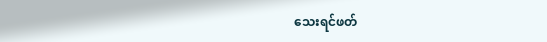သေးရင်ဖတ်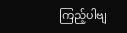ကြည့်ပါဗျ